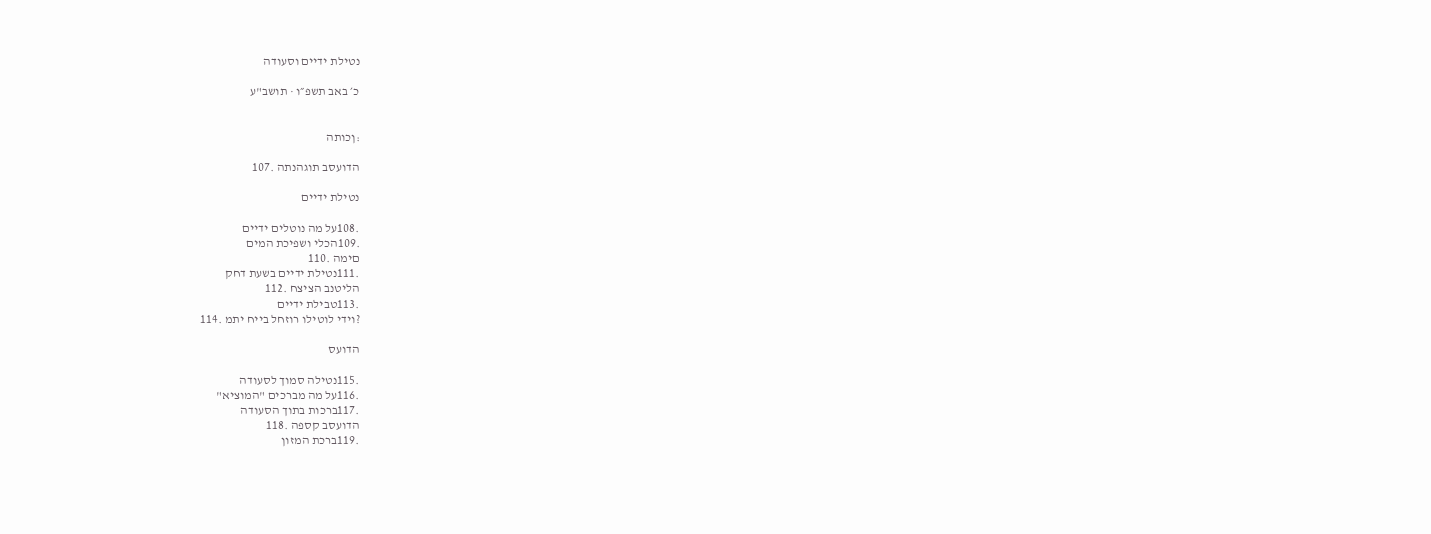נטילת ידיים וסעודה

כ׳ באב תשפ״ו · תושב"ע


:ןכותה

הדועסב תוגהנתה .107

נטילת ידיים

.108על מה נוטלים ידיים
.109הכלי ושפיכת המים
םימה .110
.111נטילת ידיים בשעת דחק
הליטנב הציצח .112
.113טבילת ידיים
?וידי לוטילו רוזחל בייח יתמ .114

הדועס

.115נטילה סמוך לסעודה
.116על מה מברכים "המוציא"
.117ברכות בתוך הסעודה
הדועסב קספה .118
.119ברכת המזון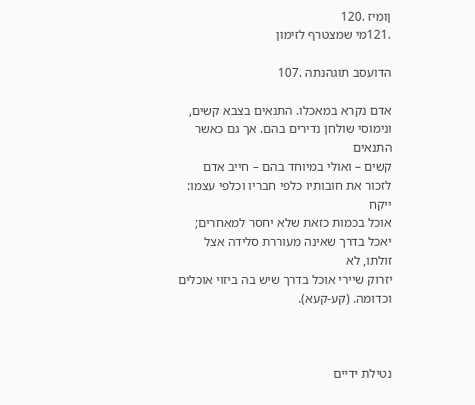ןומיז .120
.121מי שמצטרף לזימון

הדועסב תוגהנתה .107

אדם נקרא במאכלו. התנאים בצבא קשים, ונימוסי שולחן נדירים בהם. אך גם כאשר התנאים
קשים – ואולי במיוחד בהם – חייב אדם לזכור את חובותיו כלפי חבריו וכלפי עצמו: ייקח
אוכל בכמות כזאת שלא יחסר למאחרים; יאכל בדרך שאינה מעוררת סלידה אצל זולתו, לא
יזרוק שיירי אוכל בדרך שיש בה ביזוי אוכלים וכדומה. (קע-קעא).



נטילת ידיים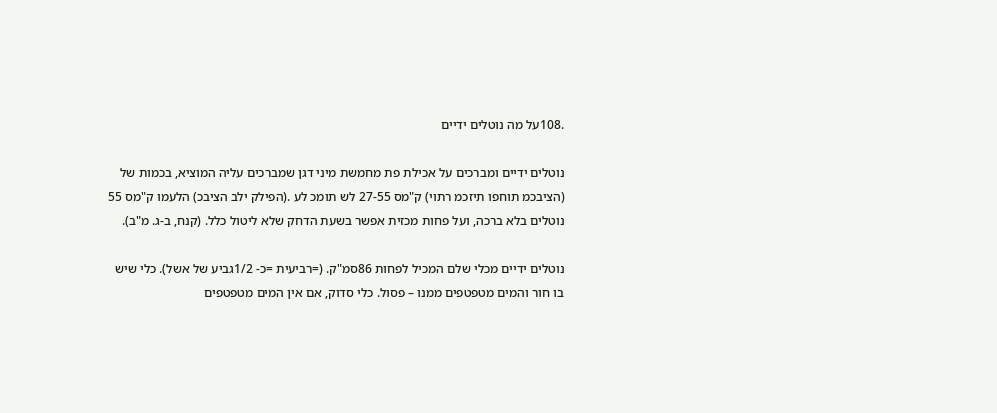.108על מה נוטלים ידיים

נוטלים ידיים ומברכים על אכילת פת מחמשת מיני דגן שמברכים עליה המוציא, בכמות של
(הציבכמ תוחפו תיזכמ רתוי) ק"מס 27-55 לש תומכ לע .(הפילק ילב הציבכ) הלעמו ק"מס 55
נוטלים בלא ברכה, ועל פחות מכזית אפשר בשעת הדחק שלא ליטול כלל. (קנח, ב-ג. מ"ב).

נוטלים ידיים מכלי שלם המכיל לפחות 86סמ"ק. (=רביעית =כ- 1/2גביע של אשל). כלי שיש
בו חור והמים מטפטפים ממנו – פסול. כלי סדוק, אם אין המים מטפטפים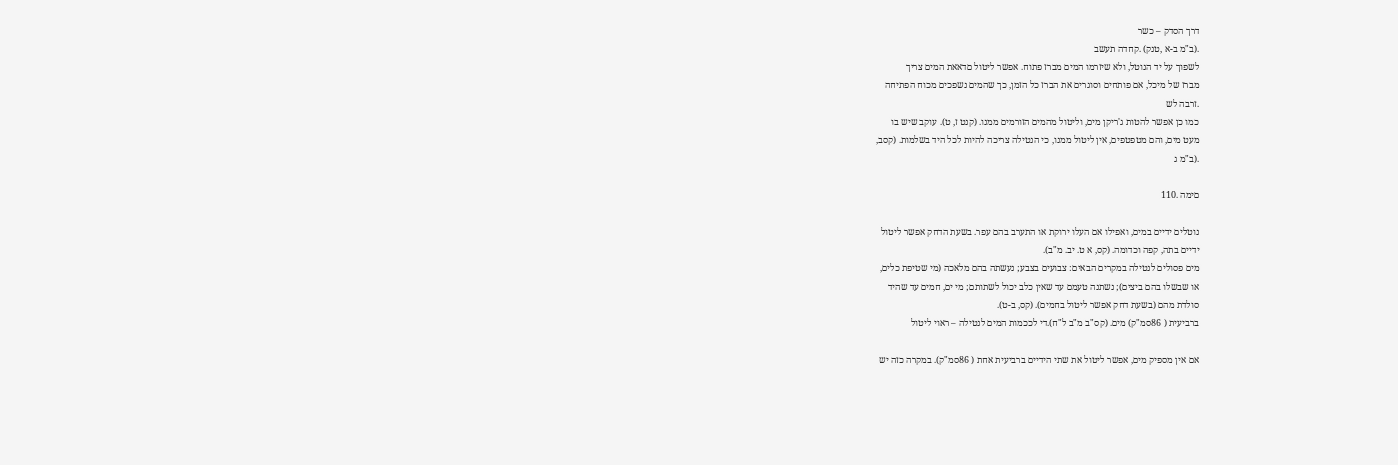דרך הסדק – כשר
.(ב"מ ב-א ,טנק) .קחדה תעשב
לשפוך על יד הנוטל, ולא שיזרמו המים מברז פתוח. אפשר ליטול םדאאת המים צריך
מברז של מיכל, אם פותחים וסוגרים את הברז כל הזמן, כך שהמים נשפכים מכוח הפתיחה
.זרבה לש
כמו כן אפשר להטות ג'ריקן מים, וליטול מהמים הזורמים ממנו. (קנט ז, ט). עוקב שיש בו
מעט מים, והם מטפטפים, אין ליטול ממנו, כי הנטילה צריכה להיות לכל היד בשלמות. (קסב,
.(ב"מ ג

םימה .110

נוטלים ידיים במים, ואפילו אם העלו ירוקת או התערב בהם עפר. בשעת הדחק אפשר ליטול
ידיים בתה, קפה וכדומה. (קס, א ט. יב. מ"ב).
מים פסולים לנטילה במקרים הבאים: צבועים בצבע; נעשתה בהם מלאכה (מי שטיפת כלים,
או שבשלו בהם ביצים); נשתנה טעמם עד שאין כלב יכול לשתותם; מי ים, חמים עד שהיד
סולדת מהם (בשעת דחק אפשר ליטול בחמים). (קס, ב-ט).
ברביעית ( 86סמ"ק) מים. (קס"ב מ"ב ל"ח).די לככמות המים לנטילה – ראוי ליטול

אם אין מספיק מים, אפשר ליטול את שתי הידיים ברביעית אחת ( 86סמ"ק). במקרה כזה יש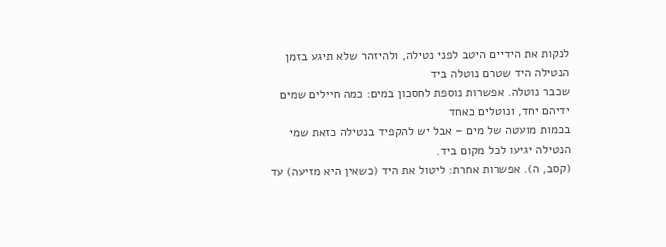לנקות את הידיים היטב לפני נטילה, ולהיזהר שלא תיגע בזמן הנטילה היד שטרם נוטלה ביד
שכבר נוטלה. אפשרות נוספת לחסכון במים: כמה חיילים שמים ידיהם יחד, ונוטלים כאחד
בכמות מועטה של מים – אבל יש להקפיד בנטילה כזאת שמי הנטילה יגיעו לכל מקום ביד.
(קסב, ה). אפשרות אחרת: ליטול את היד (כשאין היא מזיעה) עד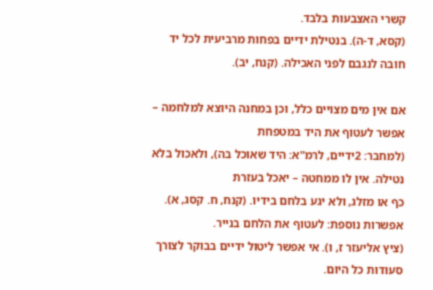קשרי האצבעות בלבד.
(קסא, ד-ה). בנטילת ידיים בפחות מרביעית לכל יד חובה לנגבם לפני האכילה. (קנח, יב).

אם אין מים מצויים כלל, וכן במחנה היוצא למלחמה – אפשר לעטוף את היד במטפחת
(למחבר: 2ידיים, לרמ"א: היד שאוכל בה), ולאכול בלא נטילה. אין לו ממחטה – יאכל בעזרת
כף או מזלג, ולא יגע בלחם בידיו. (קנח, ח. קסג, א). אפשרות נוספת: לעטוף את הלחם בנייר.
(ציץ אליעזר ז, ו). אי אפשר ליטול ידיים בבוקר לצורך סעודות כל היום.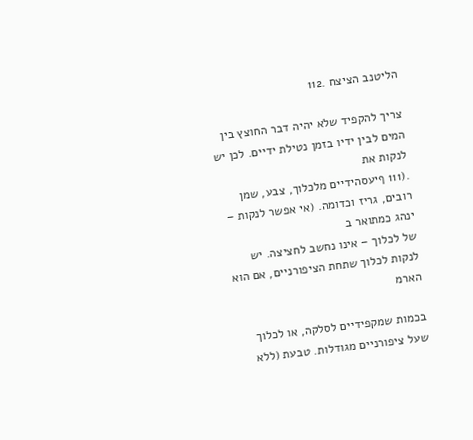הליטנב הציצח .112

צריך להקפיד שלא יהיה דבר החוצץ בין המים לבין ידיו בזמן נטילת ידיים. לכן יש לנקות את
.(111 ףיעסהידיים מלכלוך, צבע, שמן רובים, גריז וכדומה. (אי אפשר לנקות – ינהג כמתואר ב
של לכלוך – אינו נחשב לחציצה. יש לנקות לכלוך שתחת הציפורניים, אם הוא הארמ

בכמות שמקפידיים לסלקה, או לכלוך שעל ציפורניים מגודלות. טבעת (ללא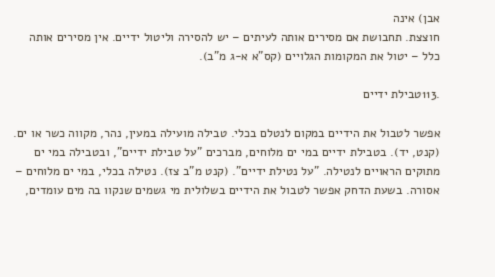אבן) אינה
חוצצת. תחבושת אם מסירים אותה לעיתים – יש להסירה וליטול ידיים. אין מסירים אותה
כלל – יטול את המקומות הגלויים (קס"א א-ג מ"ב).

.113טבילת ידיים

אפשר לטבול את הידיים במקום לנטלם בכלי. טבילה מועילה במעין, נהר, מקווה כשר או ים.
(קנט, יד). בטבילת ידיים במי ים מלוחים, מברכים "על טבילת ידיים", ובטבילה במי ים
מתוקים הראויים לנטילה. "על נטילת ידיים". (קנט מ"ב צז). נטילה בכלי, במי ים מלוחים –
אסורה. בשעת הדחק אפשר לטבול את הידיים בשלולית מי גשמים שנקוו בה מים עומדים,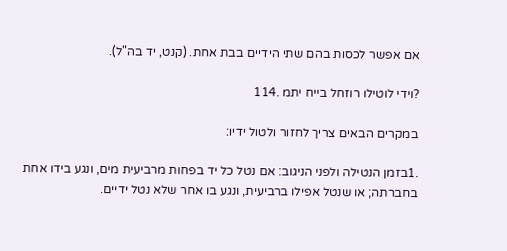אם אפשר לכסות בהם שתי הידיים בבת אחת. (קנט, יד בה"ל).

?וידי לוטילו רוזחל בייח יתמ .114

במקרים הבאים צריך לחזור ולטול ידיו:

.1בזמן הנטילה ולפני הניגוב: אם נטל כל יד בפחות מרביעית מים, ונגע בידו אחת
בחברתה; או שנטל אפילו ברביעית, ונגע בו אחר שלא נטל ידיים.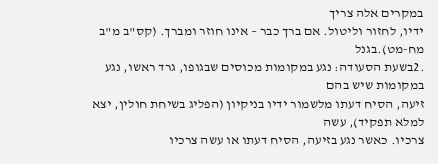במקרים אלה צריך
ידיו, לחזור וליטול. אם ברך כבר – אינו חוזר ומברך. (קס"ב מ"ב מח-מט).בגנל
.2בשעת הסעודה: נגע במקומות מכוסים שבגופו, גרד ראשו, נגע במקומות שיש בהם
זיעה, הסיח דעתו מלשמור ידיו בניקיון (הפליג בשיחת חולין, יצא למלא תפקיד), עשה
צרכיו. כאשר נגע בזיעה, הסיח דעתו או עשה צרכיו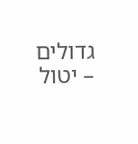גדולים – יטול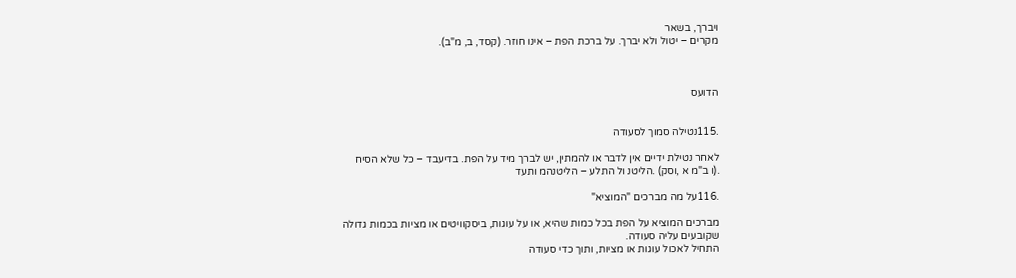ויברך, בשאר
מקרים – יטול ולא יברך. על ברכת הפת – אינו חוזר. (קסד, ב, מ"ב).



הדועס


.115נטילה סמוך לסעודה

לאחר נטילת ידיים אין לדבר או להמתין, יש לברך מיד על הפת. בדיעבד – כל שלא הסיח
.(ו ב"מ א ,וסק) .הליטנ ול התלע – הליטנהמ ותעד

.116על מה מברכים "המוציא"

מברכים המוציא על הפת בכל כמות שהיא, או על עוגות, ביסקוויטים או מציות בכמות גדולה
שקובעים עליה סעודה.
התחיל לאכול עוגות או מציות, ותוך כדי סעודה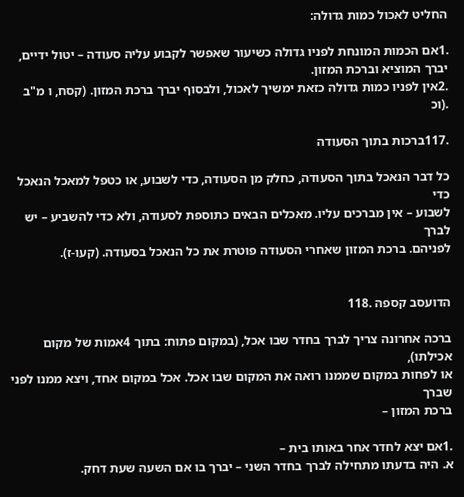החליט לאכול כמות גדולה:

.1אם הכמות המונחת לפניו גדולה כשיעור שאפשר לקבוע עליה סעודה – יטול ידיים,
יברך המוציא וברכת המזון.
.2אין לפניו כמות גדולה כזאת ימשיך לאכול, ולבסוף יברך ברכת המזון. (קסח, ו מ"ב
.(וכ

.117ברכות בתוך הסעודה

כל דבר הנאכל בתוך הסעודה, כחלק מן הסעודה, כדי לשבוע, או כטפל למאכל הנאכל כדי
לשבוע – אין מברכים עליו. מאכלים הבאים כתוספת לסעודה, ולא כדי להשביע – יש לברך
לפניהם. ברכת המזון שאחרי הסעודה פוטרת את כל הנאכל בסעודה. (קעו-ז).


הדועסב קספה .118

ברכה אחרונה צריך לברך בחדר שבו אכל, (במקום פתוח: בתוך 4אמות של מקום אכילתו),
או לפחות במקום שממנו רואה את המקום שבו אכל. אכל במקום אחד, ויצא ממנו לפני שברך
ברכת המזון –

.1אם יצא לחדר אחר באותו בית –
א. היה בדעתו מתחילה לברך בחדר השני – יברך בו אם השעה שעת דחק.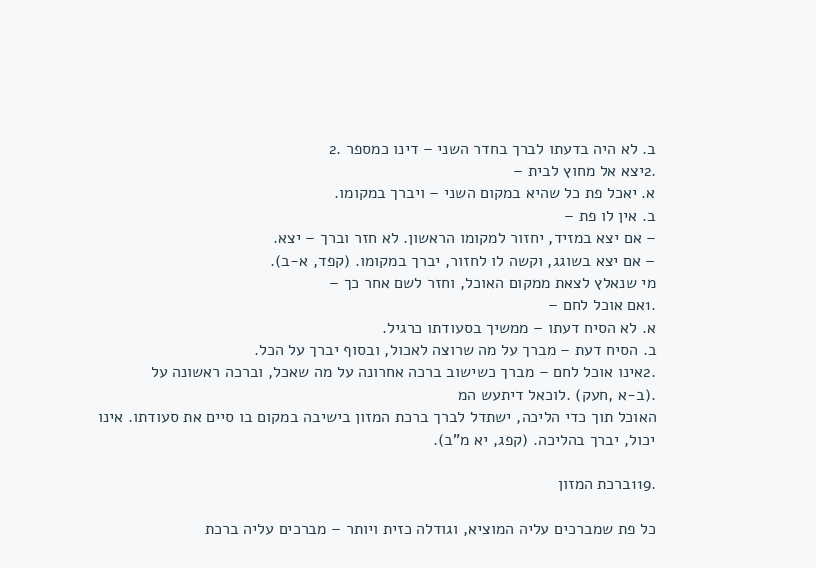ב. לא היה בדעתו לברך בחדר השני – דינו כמספר .2
.2יצא אל מחוץ לבית –
א. יאכל פת כל שהיא במקום השני – ויברך במקומו.
ב. אין לו פת –
– אם יצא במזיד, יחזור למקומו הראשון. לא חזר וברך – יצא.
– אם יצא בשוגג, וקשה לו לחזור, יברך במקומו. (קפד, א-ב).
מי שנאלץ לצאת ממקום האוכל, וחזר לשם אחר כך –
.1אם אוכל לחם –
א. לא הסיח דעתו – ממשיך בסעודתו כרגיל.
ב. הסיח דעת – מברך על מה שרוצה לאכול, ובסוף יברך על הכל.
.2אינו אוכל לחם – מברך כשישוב ברכה אחרונה על מה שאכל, וברכה ראשונה על
.(ב-א ,חעק) .לוכאל דיתעש המ
האוכל תוך כדי הליכה, ישתדל לברך ברכת המזון בישיבה במקום בו סיים את סעודתו. אינו
יכול, יברך בהליכה. (קפג, יא מ"ב).

.119ברכת המזון

כל פת שמברכים עליה המוציא, וגודלה כזית ויותר – מברכים עליה ברכת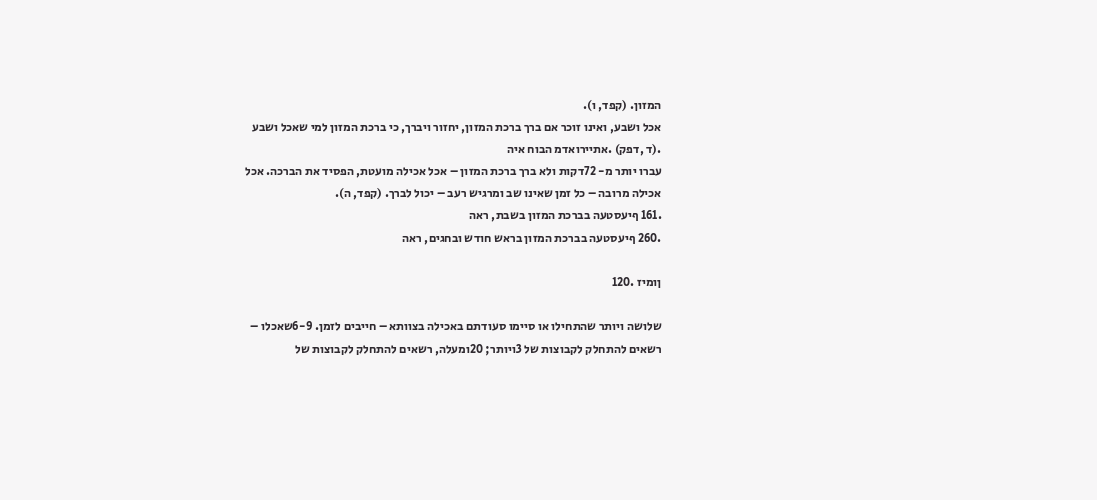המזון. (קפד, ו).
אכל ושבע, ואינו זוכר אם ברך ברכת המזון, יחזור ויברך, כי ברכת המזון למי שאכל ושבע
.(ד ,דפק) .אתיירואדמ הבוח איה
עברו יותר מ- 72דקות ולא ברך ברכת המזון – אכל אכילה מועטת, הפסיד את הברכה. אכל
אכילה מרובה – כל זמן שאינו שב ומרגיש רעב – יכול לברך. (קפד, ה).
.161 ףיעסטעה בברכת המזון בשבת, ראה
.260 ףיעסטעה בברכת המזון בראש חודש ובחגים, ראה

ןומיז .120

שלושה ויותר שהתחילו או סיימו סעודתם באכילה בצוותא – חייבים לזמן. 6-9שאכלו –
רשאים להתחלק לקבוצות של 3ויותר; 20ומעלה, רשאים להתחלק לקבוצות של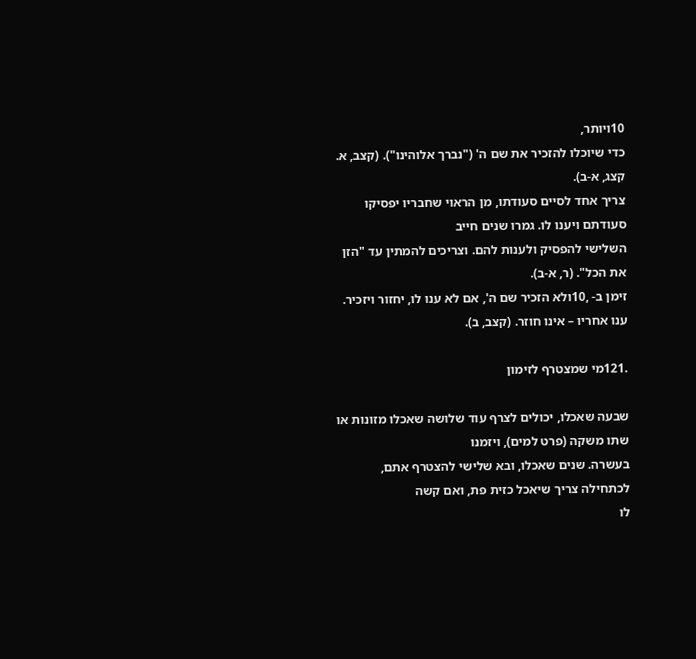10ויותר,
כדי שיוכלו להזכיר את שם ה' ("נברך אלוהינו"). (קצב, א. קצג, א-ב).
צריך אחד לסיים סעודתו, מן הראוי שחבריו יפסיקו סעודתם ויענו לו. גמרו שנים חייב
השלישי להפסיק ולענות להם. וצריכים להמתין עד "הזן את הכל". (ר, א-ב).
זימן ב- ,10ולא הזכיר שם ה', אם לא ענו לו, יחזור ויזכיר. ענו אחריו – אינו חוזר. (קצב, ב).

.121מי שמצטרף לזימון

שבעה שאכלו, יכולים לצרף עוד שלושה שאכלו מזונות או שתו משקה (פרט למים), ויזמנו
בעשרה. שנים שאכלו, ובא שלישי להצטרף אתם, לכתחילה צריך שיאכל כזית פת, ואם קשה
לו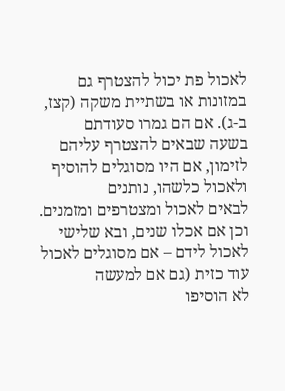לאכול פת יכול להצטרף גם במזונות או בשתיית משקה (קצז, ב-ג). אם הם גמרו סעודתם
בשעה שבאים להצטרף עליהם לזימון, אם היו מסוגלים להוסיף ולאכול כלשהו, נותנים
לבאים לאכול ומצטרפים ומזמנים.
וכן אם אכלו שנים, ובא שלישי לאכול לידם – אם מסוגלים לאכול עוד כזית (גם אם למעשה
לא הוסיפו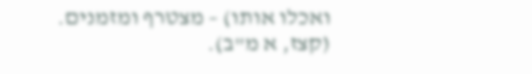ואכלו אותו) – מצטרף ומזמנים. (קצז, א מ"ב).